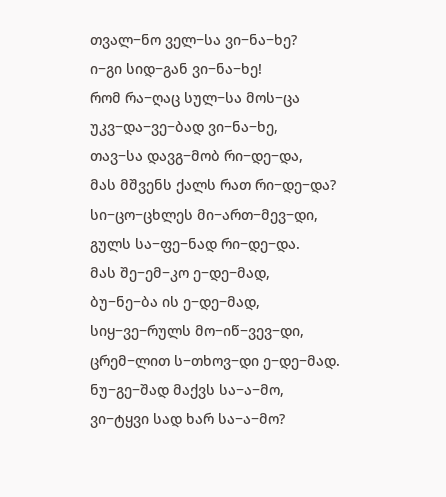თვალ−ნო ველ−სა ვი−ნა−ხე?
ი−გი სიდ−გან ვი−ნა−ხე!
რომ რა−ღაც სულ−სა მოს−ცა
უკვ−და−ვე−ბად ვი−ნა−ხე,
თავ−სა დავგ−მობ რი−დე−და,
მას მშვენს ქალს რათ რი−დე−და?
სი−ცო−ცხლეს მი−ართ−მევ−დი,
გულს სა−ფე−ნად რი−დე−და.
მას შე−ემ−კო ე−დე−მად,
ბუ−ნე−ბა ის ე−დე−მად,
სიყ−ვე−რულს მო−იწ−ვევ−დი,
ცრემ−ლით ს−თხოვ−დი ე−დე−მად.
ნუ−გე−შად მაქვს სა−ა−მო,
ვი−ტყვი სად ხარ სა−ა−მო?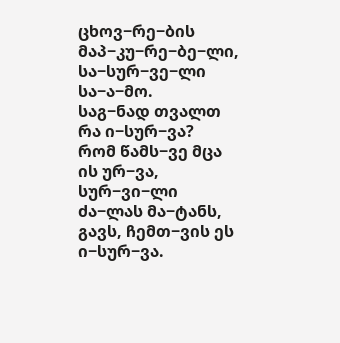ცხოვ−რე−ბის მაპ−კუ−რე−ბე−ლი,
სა−სურ−ვე−ლი სა−ა−მო.
საგ−ნად თვალთ რა ი−სურ−ვა?
რომ წამს−ვე მცა ის ურ−ვა,
სურ−ვი−ლი ძა−ლას მა−ტანს,
გავს, ჩემთ−ვის ეს ი−სურ−ვა.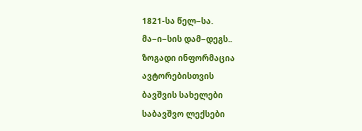1821-სა წელ−სა.
მა−ი−სის დამ−დეგს..
ზოგადი ინფორმაცია
ავტორებისთვის
ბავშვის სახელები
საბავშვო ლექსები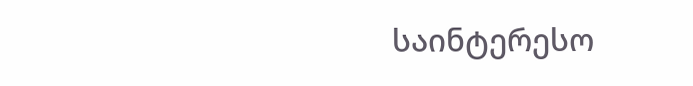საინტერესო